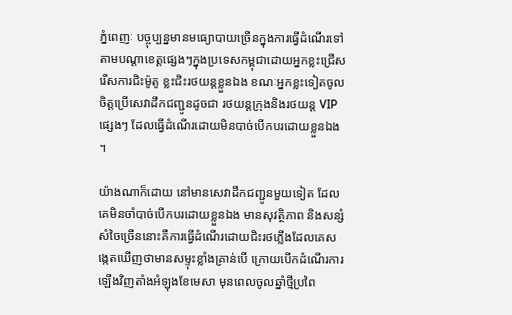ភ្នំពេញៈ បច្ចុប្បន្នមានមធ្យោបាយច្រើនក្នុងការធ្វើដំណើរទៅតាមបណ្តាខេត្តផ្សេងៗក្នុងប្រទេសកម្ពុជាដោយអ្នកខ្លះជ្រើសរើសការជិះម៉ូតូ ខ្លះជិះរថយន្តខ្លួនឯង ខណៈអ្នកខ្លះទៀតចូលចិត្តប្រើសេវាដឹកជញ្ជូនដូចជា រថយន្តក្រុងនិងរថយន្ត VIP ផ្សេងៗ ដែលធ្វើដំណើរដោយមិនបាច់បើកបរដោយខ្លួនឯង។

យ៉ាងណាក៏ដោយ នៅមានសេវាដឹកជញ្ជូនមួយទៀត ដែលគេមិនចាំបាច់បើកបរដោយខ្លួនឯង មានសុវត្ថិភាព និងសន្សំសំចៃច្រើននោះគឺការធ្វើដំណើរដោយជិះរថភ្លើងដែលគេសង្កេតឃើញថាមានសម្ទុះខ្លាំងគ្រាន់បើ ក្រោយបើកដំណើរការឡើងវិញតាំងអំឡុងខែមេសា មុនពេលចូលឆ្នាំថ្មីប្រពៃ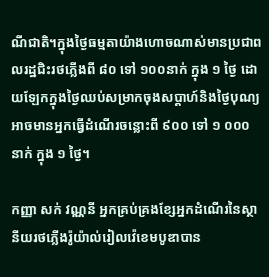ណីជាតិ។ក្នុងថ្ងៃធម្មតាយ៉ាងហោចណាស់មានប្រជាពលរដ្ឋជិះរថភ្លើងពី ៨០ ទៅ ១០០នាក់ ក្នុង ១ ថ្ងៃ ដោយឡែកក្នុងថ្ងៃឈប់សម្រាកចុងសប្តាហ៍និងថ្ងៃបុណ្យ អាចមានអ្នកធ្វើដំណើរចន្លោះពី ៩០០ ទៅ ១ ០០០ នាក់ ក្នុង ១ ថ្ងៃ។

កញ្ញា សក់ វណ្ណនី អ្នកគ្រប់គ្រងខ្សែអ្នកដំណើរនៃស្ថានីយរថភ្លើងរ៉ូយ៉ាល់រៀលវ៉េខេមបូឌាបាន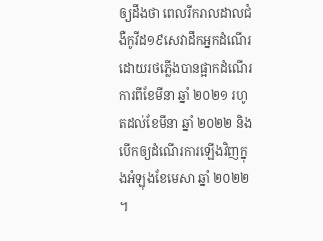ឲ្យដឹងថា ពេលរីករាលដាលជំងឺកូវីដ១៩សេវាដឹកអ្នកដំណើរដោយរថភ្លើងបានផ្អាកដំណើរការពីខែមីនា ឆ្នាំ ២០២១ រហូតដល់ខែមីនា ឆ្នាំ ២០២២ និងបើកឲ្យដំណើរការឡើងវិញក្នុងអំឡុងខែមេសា ឆ្នាំ ២០២២។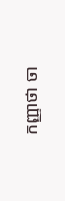កញ្ញាថា ចា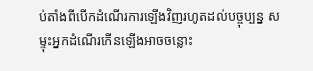ប់តាំងពីបើកដំណើរការឡើងវិញរហូតដល់បច្ចុប្បន្ន សម្ទុះអ្នកដំណើរកើនឡើងអាចចន្លោះ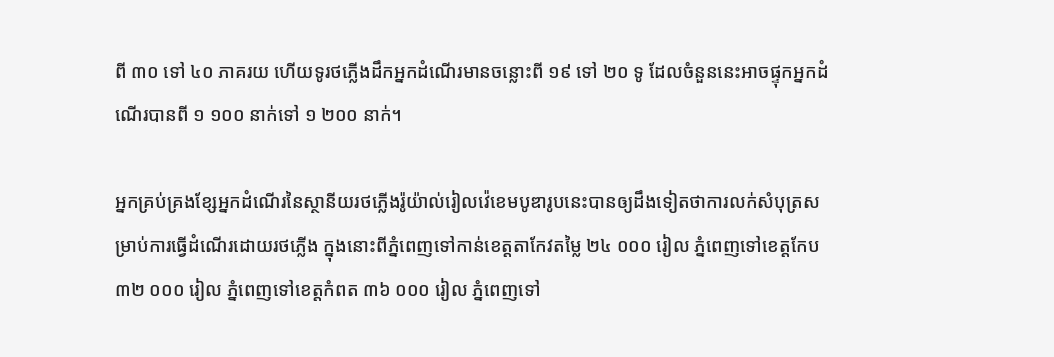ពី ៣០ ទៅ ៤០ ភាគរយ ហើយទូរថភ្លើងដឹកអ្នកដំណើរមានចន្លោះពី ១៩ ទៅ ២០ ទូ ដែលចំនួននេះអាចផ្ទុកអ្នកដំណើរបានពី ១ ១០០ នាក់ទៅ ១ ២០០ នាក់។

អ្នកគ្រប់គ្រងខ្សែអ្នកដំណើរនៃស្ថានីយរថភ្លើងរ៉ូយ៉ាល់រៀលវ៉េខេមបូឌារូបនេះបានឲ្យដឹងទៀតថាការលក់សំបុត្រសម្រាប់ការធ្វើដំណើរដោយរថភ្លើង ក្នុងនោះពីភ្នំពេញទៅកាន់ខេត្តតាកែវតម្លៃ ២៤ ០០០ រៀល ភ្នំពេញទៅខេត្តកែប ៣២ ០០០ រៀល ភ្នំពេញទៅខេត្តកំពត ៣៦ ០០០ រៀល ភ្នំពេញទៅ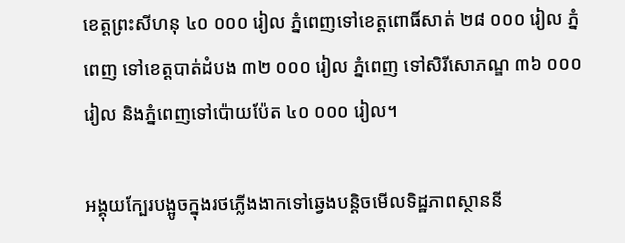ខេត្តព្រះសីហនុ ៤០ ០០០ រៀល ភ្នំពេញទៅខេត្តពោធិ៍សាត់ ២៨ ០០០ រៀល ភ្នំពេញ ទៅខេត្តបាត់ដំបង ៣២ ០០០ រៀល ភ្នំពេញ ទៅសិរីសោភណ្ឌ ៣៦ ០០០ រៀល និងភ្នំពេញទៅប៉ោយប៉ែត ៤០ ០០០ រៀល។

អង្គុយក្បែរបង្អូចក្នុងរថភ្លើងងាកទៅឆ្វេងបន្តិចមើលទិដ្ឋភាពស្ថាននី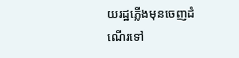យរដ្ឋភ្លើងមុនចេញដំណើរទៅ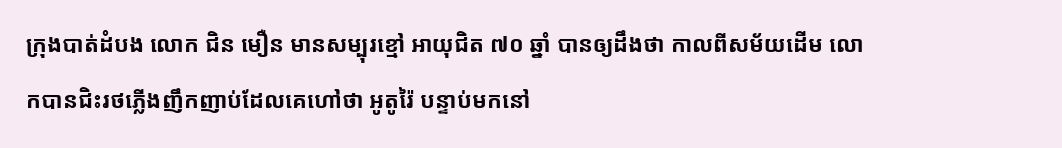ក្រុងបាត់ដំបង លោក ជិន មឿន មានសម្បុរខ្មៅ អាយុជិត ៧០ ឆ្នាំ បានឲ្យដឹងថា កាលពីសម័យដើម លោកបានជិះរថភ្លើងញឹកញាប់ដែលគេហៅថា អូតូរ៉ៃ បន្ទាប់មកនៅ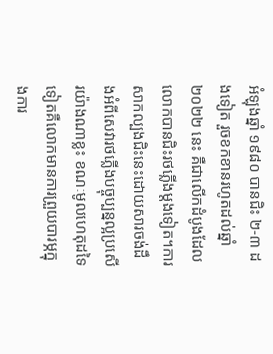អំឡុងឆ្នាំ ១៩៨០ បានជិះ ២-៣ ដងទៀត រួចខកខានរហូតដល់ឆ្នាំ ២០២២ នេះ គឺជាលើកដំបូងដែលលោកបានជិះរថភ្លើងម្តងទៀត។ការសាកល្បងជិះនេះដោយសារចង់ដឹងអំពីសេវារថភ្លើងបច្ចុប្បន្នល្អប្រសើរយ៉ាងណាខ្លះ ខណៈមូលហេតុដទៃទៀតគឺលោកមានការព្រួយបារម្ភក្នុងការ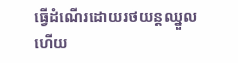ធ្វើដំណើរដោយរថយន្តឈ្នួល ហើយ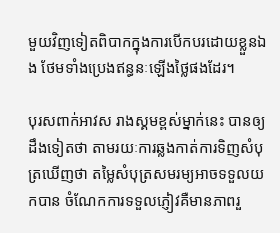មួយវិញទៀតពិបាកក្នុងការបើកបរដោយខ្លួនឯង ថែមទាំងប្រេងឥន្ធនៈឡើងថ្លៃផងដែរ។

បុរសពាក់អាវស រាងស្គមខ្ពស់ម្នាក់នេះ បានឲ្យដឹងទៀតថា តាមរយៈការឆ្លងកាត់ការទិញសំបុត្រឃើញថា តម្លៃសំបុត្រសមរម្យអាចទទួលយកបាន ចំណែកការទទួលភ្ញៀវគឺមានភាពរួ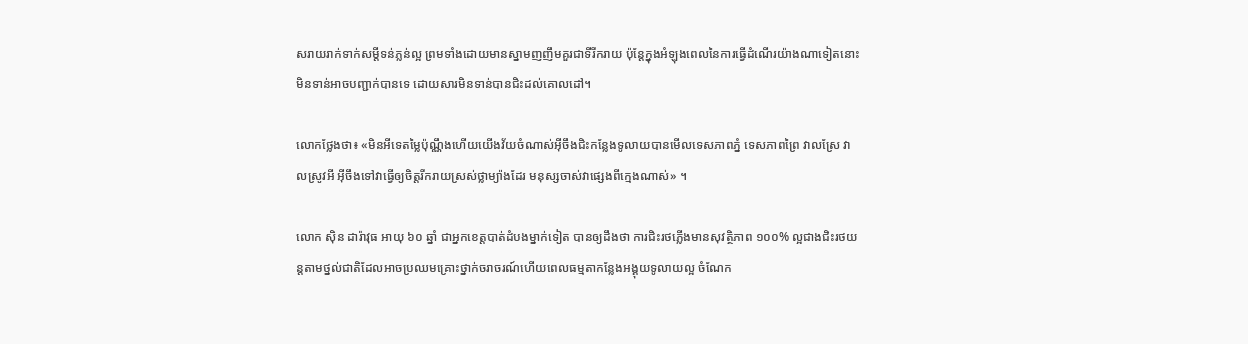សរាយរាក់ទាក់សម្ដីទន់ភ្លន់ល្អ ព្រមទាំងដោយមានស្នាមញញឹមគួរជាទីរីករាយ ប៉ុន្តែក្នុងអំឡុងពេលនៃការធ្វើដំណើរយ៉ាងណាទៀតនោះមិនទាន់អាចបញ្ជាក់បានទេ ដោយសារមិនទាន់បានជិះដល់គោលដៅ។

លោកថ្លែងថា៖ «មិនអីទេតម្លៃប៉ុណ្ណឹងហើយយើងវ័យចំណាស់អ៊ីចឹងជិះកន្លែងទូលាយបានមើលទេសភាពភ្នំ ទេសភាពព្រៃ វាលស្រែ វាលស្រូវអី អ៊ីចឹងទៅវាធ្វើឲ្យចិត្តរីករាយស្រស់ថ្លាម្យ៉ាងដែរ មនុស្សចាស់វាផ្សេងពីក្មេងណាស់» ។

លោក ស៊ិន ដារ៉ាវុធ អាយុ ៦០ ឆ្នាំ ជាអ្នកខេត្តបាត់ដំបងម្នាក់ទៀត បានឲ្យដឹងថា ការជិះរថភ្លើងមានសុវត្ថិភាព ១០០% ល្អជាងជិះរថយន្តតាមថ្នល់ជាតិដែលអាចប្រឈមគ្រោះថ្នាក់ចរាចរណ៍ហើយពេលធម្មតាកន្លែងអង្គុយទូលាយល្អ ចំណែក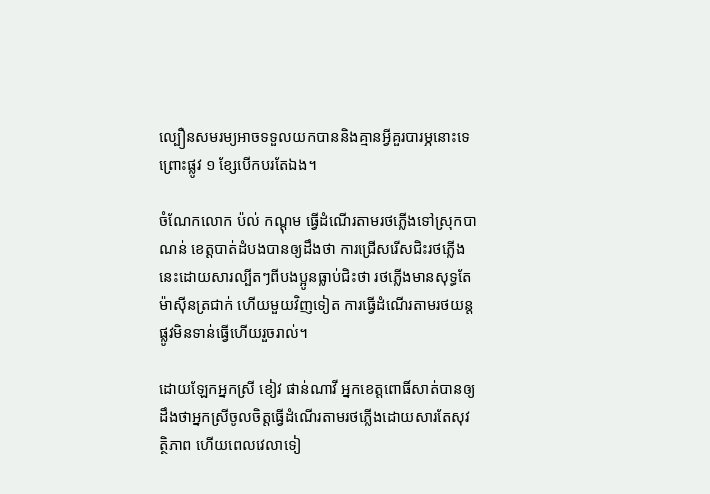ល្បឿនសមរម្យអាចទទួលយកបាននិងគ្មានអ្វីគួរបារម្ភនោះទេ ព្រោះផ្លូវ ១ ខ្សែបើកបរតែឯង។

ចំណែកលោក ប៉ល់ កណ្តុម ធ្វើដំណើរតាមរថភ្លើងទៅស្រុកបាណន់ ខេត្តបាត់ដំបងបានឲ្យដឹងថា ការជ្រើសរើសជិះរថភ្លើងនេះដោយសារល្បីតៗពីបងប្អូនធ្លាប់ជិះថា រថភ្លើងមានសុទ្ធតែម៉ាស៊ីនត្រជាក់ ហើយមួយវិញទៀត ការធ្វើដំណើរតាមរថយន្តផ្លូវមិនទាន់ធ្វើហើយរួចរាល់។

ដោយឡែកអ្នកស្រី ខៀវ ផាន់ណាវី អ្នកខេត្តពោធិ៍សាត់បានឲ្យដឹងថាអ្នកស្រីចូលចិត្តធ្វើដំណើរតាមរថភ្លើងដោយសារតែសុវត្ថិភាព ហើយពេលវេលាទៀ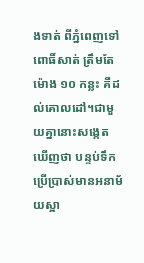ងទាត់ ពីភ្នំពេញទៅពោធិ៍សាត់ ត្រឹមតែម៉ោង ១០ កន្លះ គឺដល់គោលដៅ។ជាមួយគ្នានោះសង្កេតឃើញថា បន្ទប់ទឹកប្រើប្រាស់មានអនាម័យស្អា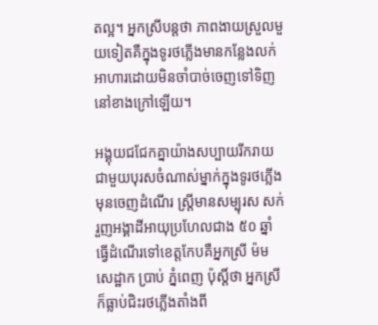តល្អ។ អ្នកស្រីបន្តថា ភាពងាយស្រួលមួយទៀតគឺក្នុងទូរថភ្លើងមានកន្លែងលក់អាហារដោយមិនចាំបាច់ចេញទៅទិញនៅខាងក្រៅឡើយ។

អង្គុយជជែកគ្នាយ៉ាងសប្បាយរីករាយជាមួយបុរសចំណាស់ម្នាក់ក្នុងទូរថភ្លើងមុនចេញដំណើរ ស្ត្រីមានសម្បុរស សក់រួញអង្គាដីអាយុប្រហែលជាង ៥០ ឆ្នាំ ធ្វើដំណើរទៅខេត្តកែបគឺអ្នកស្រី ម៉ម សេដ្ឋាក ប្រាប់ ភ្នំពេញ ប៉ុស្តិ៍ថា អ្នកស្រីក៏ធ្លាប់ជិះរថភ្លើងតាំងពី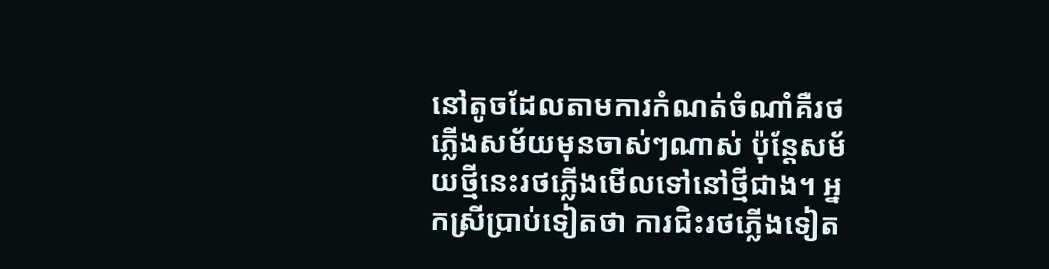នៅតូចដែលតាមការកំណត់ចំណាំគឺរថភ្លើងសម័យមុនចាស់ៗណាស់ ប៉ុន្តែសម័យថ្មីនេះរថភ្លើងមើលទៅនៅថ្មីជាង។ អ្នកស្រីប្រាប់ទៀតថា ការជិះរថភ្លើងទៀត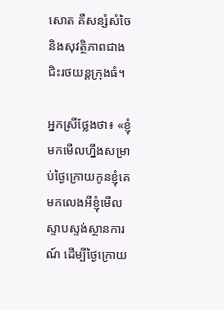សោត គឺសន្សំសំចៃ និងសុវត្ថិភាពជាងជិះរថយន្តក្រុងធំ។

អ្នកស្រីថ្លែងថា៖ «ខ្ញុំមកមើលហ្នឹងសម្រាប់ថ្ងៃក្រោយកូនខ្ញុំគេមកលេងអីខ្ញុំមើលស្ទាបស្ទង់ស្ថានការណ៍ ដើម្បីថ្ងៃក្រោយ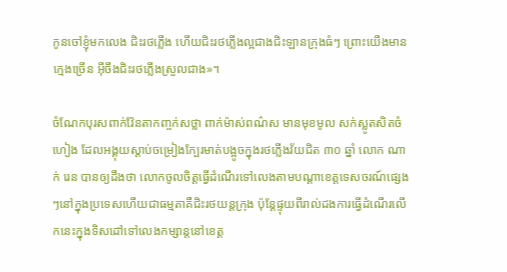កូនចៅខ្ញុំមកលេង ជិះរថភ្លើង ហើយជិះរថភ្លើងល្អជាងជិះឡានក្រុងធំៗ ព្រោះយើងមានក្មេងច្រើន អ៊ីចឹងជិះរថភ្លើងស្រួលជាង»។

ចំណែកបុរសពាក់វ៉ែនតាកញ្ចក់សថ្លា ពាក់ម៉ាស់ពណ៌ស មានមុខមូល សក់ស្លូតសិតចំហៀង ដែលអង្គុយស្តាប់ចម្រៀងក្បែរមាត់បង្អូចក្នុងរថភ្លើងវ័យជិត ៣០ ឆ្នាំ លោក ណាក់ រេន បានឲ្យដឹងថា លោកចូលចិត្តធ្វើដំណើរទៅលេងតាមបណ្តាខេត្តទេសចរណ៍ផ្សេងៗនៅក្នុងប្រទេសហើយជាធម្មតាគឺជិះរថយន្តក្រុង ប៉ុន្តែផ្ទុយពីរាល់ដងការធ្វើដំណើរលើកនេះក្នុងទិសដៅទៅលេងកម្សាន្តនៅខេត្ត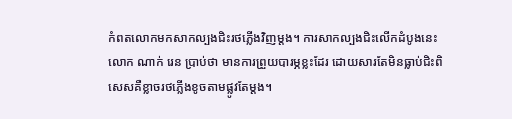កំពតលោកមកសាកល្បងជិះរថភ្លើងវិញម្តង។ ការសាកល្បងជិះលើកដំបូងនេះលោក ណាក់ រេន ប្រាប់ថា មានការព្រួយបារម្ភខ្លះដែរ ដោយសារតែមិនធ្លាប់ជិះពិសេសគឺខ្លាចរថភ្លើងខូចតាមផ្លូវតែម្តង។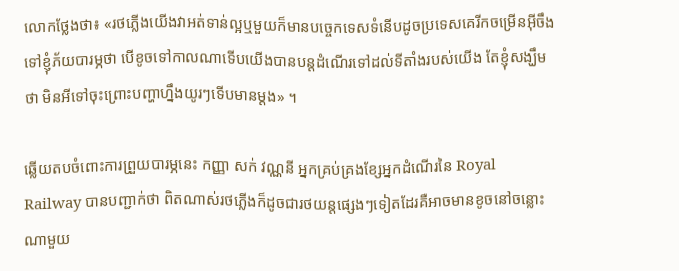លោកថ្លែងថា៖ «រថភ្លើងយើងវាអត់ទាន់ល្អឬមួយក៏មានបច្ចេកទេសទំនើបដូចប្រទេសគេរីកចម្រើនអ៊ីចឹងទៅខ្ញុំភ័យបារម្ភថា បើខូចទៅកាលណាទើបយើងបានបន្តដំណើរទៅដល់ទីតាំងរបស់យើង តែខ្ញុំសង្ឃឹមថា មិនអីទៅចុះព្រោះបញ្ហាហ្នឹងយូរៗទើបមានម្តង» ។

ឆ្លើយតបចំពោះការព្រួយបារម្ភនេះ កញ្ញា សក់ វណ្ណនី អ្នកគ្រប់គ្រងខ្សែអ្នកដំណើរនៃ Royal Railway បានបញ្ជាក់ថា ពិតណាស់រថភ្លើងក៏ដូចជារថយន្តផ្សេងៗទៀតដែរគឺអាចមានខូចនៅចន្លោះណាមួយ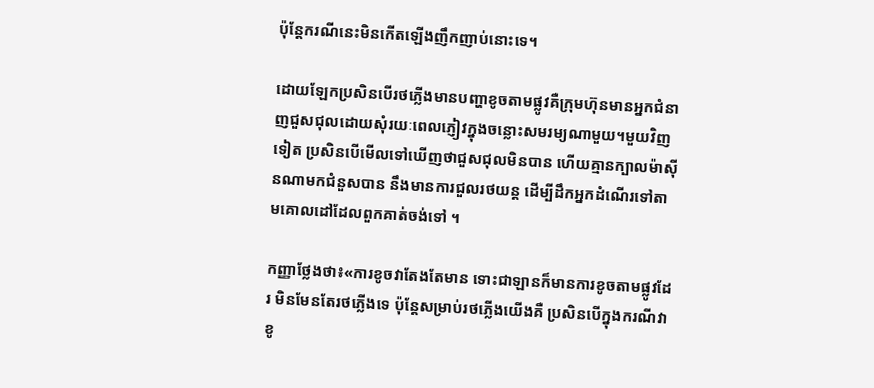ប៉ុន្តែករណីនេះមិនកើតឡើងញឹកញាប់នោះទេ។

ដោយឡែកប្រសិនបើរថភ្លើងមានបញ្ហាខូចតាមផ្លូវគឺក្រុមហ៊ុនមានអ្នកជំនាញជួសជុលដោយសុំរយៈពេលភ្ញៀវក្នុងចន្លោះសមរម្យណាមួយ។មួយវិញទៀត ប្រសិនបើមើលទៅឃើញថាជួសជុលមិនបាន ហើយគ្មានក្បាលម៉ាស៊ីនណាមកជំនួសបាន នឹងមានការជួលរថយន្ត ដើម្បីដឹកអ្នកដំណើរទៅតាមគោលដៅដែលពួកគាត់ចង់ទៅ ។

កញ្ញាថ្លែងថា៖«ការខូចវាតែងតែមាន ទោះជាឡានក៏មានការខូចតាមផ្លូវដែរ មិនមែនតែរថភ្លើងទេ ប៉ុន្តែសម្រាប់រថភ្លើងយើងគឺ ប្រសិនបើក្នុងករណីវាខូ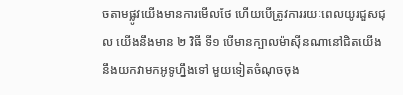ចតាមផ្លូវយើងមានការមើលថែ ហើយបើត្រូវការរយៈពេលយូរជួសជុល យើងនឹងមាន ២ វិធី ទី១ បើមានក្បាលម៉ាស៊ីនណានៅជិតយើងនឹងយកវាមកអូទូហ្នឹងទៅ មួយទៀតចំណុចចុង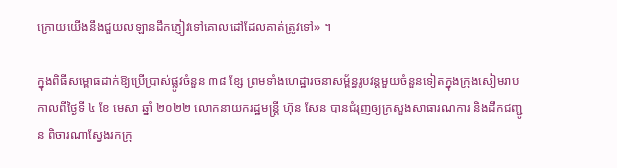ក្រោយយើងនឹងជួយលឡានដឹកភ្ញៀវទៅគោលដៅដែលគាត់ត្រូវទៅ» ។

ក្នុងពិធីសម្ពោធដាក់ឱ្យប្រើប្រាស់ផ្លូវចំនួន ៣៨ ខ្សែ ព្រមទាំងហេដ្ឋារចនាសម្ព័ន្ធរូបវន្តមួយចំនួនទៀតក្នុងក្រុងសៀមរាប កាលពីថ្ងៃទី ៤ ខែ មេសា ឆ្នាំ ២០២២ លោកនាយករដ្ឋមន្ត្រី ហ៊ុន សែន បានជំរុញឲ្យក្រសួងសាធារណការ និងដឹកជញ្ជូន ពិចារណាស្វែងរកក្រុ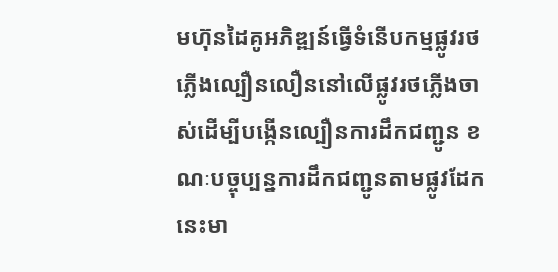មហ៊ុនដៃគូអភិឌ្ឍន៍ធ្វើទំនើបកម្មផ្លូវរថភ្លើងល្បឿនលឿននៅលើផ្លូវរថភ្លើងចាស់ដើម្បីបង្កើនល្បឿនការដឹកជញ្ជូន ខណៈបច្ចុប្បន្នការដឹកជញ្ជូនតាមផ្លូវដែកនេះមា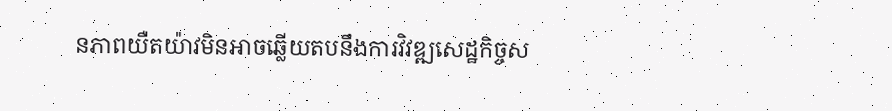នភាពយឺតយ៉ាវមិនអាចឆ្លើយតបនឹងការវិវឌ្ឍសេដ្ឋកិច្ចស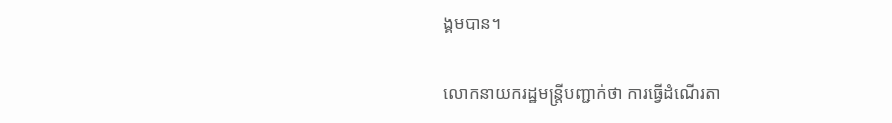ង្គមបាន។

លោកនាយករដ្ឋមន្ត្រីបញ្ជាក់ថា ការធ្វើដំណើរតា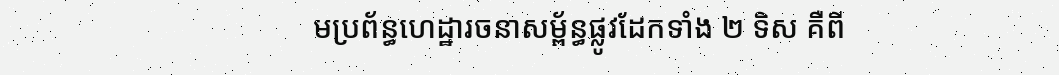មប្រព័ន្ធហេដ្ឋារចនាសម្ព័ន្ធផ្លូវដែកទាំង ២ ទិស គឺពី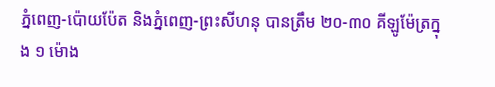ភ្នំពេញ-ប៉ោយប៉ែត និងភ្នំពេញ-ព្រះសីហនុ បានត្រឹម ២០-៣០ គីឡូម៉ែត្រក្នុង ១ ម៉ោង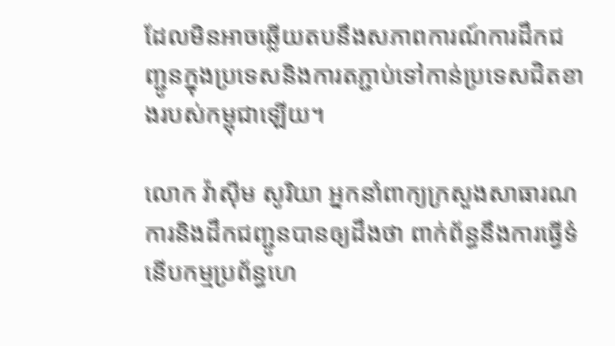ដែលមិនអាចឆ្លើយតបនឹងសភាពការណ៍ការដឹកជញ្ជូនក្នុងប្រទេសនិងការតភ្ជាប់ទៅកាន់ប្រទេសជិតខាងរបស់កម្ពុជាឡើយ។

លោក វ៉ាស៊ីម សូរិយា អ្នកនាំពាក្យក្រសួងសាធារណការនិងដឹកជញ្ជូនបានឲ្យដឹងថា ពាក់ព័ន្ធនឹងការធ្វើទំនើបកម្មប្រព័ន្ធហេ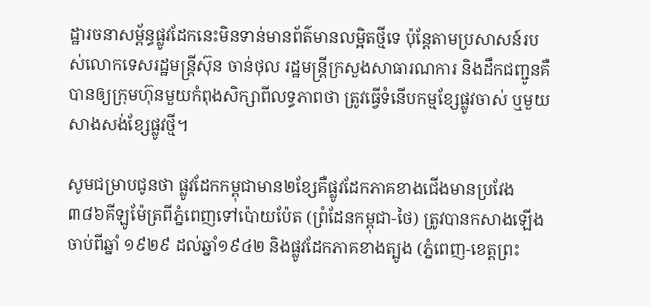ដ្ឋារចនាសម្ព័ន្ធផ្លូវដែកនេះមិនទាន់មានព័ត៌មានលម្អិតថ្មីទេ ប៉ុន្តែតាមប្រសាសន៍របស់លោកទេសរដ្ឋមន្ត្រីស៊ុន ចាន់ថុល រដ្ឋមន្ត្រីក្រសួងសាធារណការ និងដឹកជញ្ជូនគឺបានឲ្យក្រុមហ៊ុនមួយកំពុងសិក្សាពីលទ្ធភាពថា ត្រូវធ្វើទំនើបកម្មខ្សែផ្លូវចាស់ ឬមួយសាងសង់ខ្សែផ្លូវថ្មី។

សូមជម្រាបជូនថា ផ្លូវដែកកម្ពុជាមាន២ខ្សែគឺផ្លូវដែកភាគខាងជើងមានប្រវែង៣៨៦គីឡូម៉ែត្រពីភ្នំពេញទៅប៉ោយប៉ែត (ព្រំដែនកម្ពុជា-ថៃ) ត្រូវបានកសាងឡើងចាប់ពីឆ្នាំ ១៩២៩ ដល់ឆ្នាំ១៩៤២ និងផ្លូវដែកភាគខាងត្បូង (ភ្នំពេញ-ខេត្តព្រះ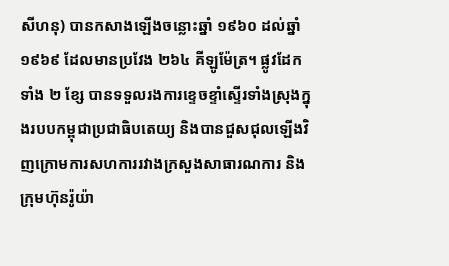សីហនុ) បានកសាងឡើងចន្លោះឆ្នាំ ១៩៦០ ដល់ឆ្នាំ ១៩៦៩ ដែលមានប្រវែង ២៦៤ គីឡូម៉ែត្រ។ ផ្លូវដែកទាំង ២ ខ្សែ បានទទួលរងការខ្ទេចខ្ទាំស្ទើរទាំងស្រុងក្នុងរបបកម្ពុជាប្រជាធិបតេយ្យ និងបានជួសជុលឡើងវិញក្រោមការសហការរវាងក្រសួងសាធារណការ និងក្រុមហ៊ុនរ៉ូយ៉ា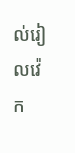ល់រៀលវ៉េក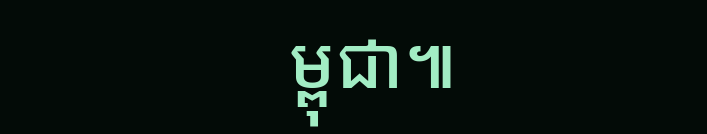ម្ពុជា៕